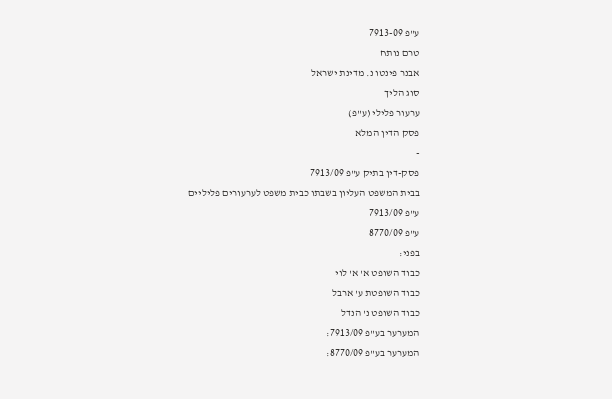ע"פ 7913-09
טרם נותח
אבנר פינטו נ. מדינת ישראל
סוג הליך
ערעור פלילי (ע"פ)
פסק הדין המלא
-
פסק-דין בתיק ע"פ 7913/09
בבית המשפט העליון בשבתו כבית משפט לערעורים פליליים
ע"פ 7913/09
ע"פ 8770/09
בפני:
כבוד השופט א' א' לוי
כבוד השופטת ע' ארבל
כבוד השופט נ' הנדל
המערער בע"פ 7913/09:
המערער בע"פ 8770/09: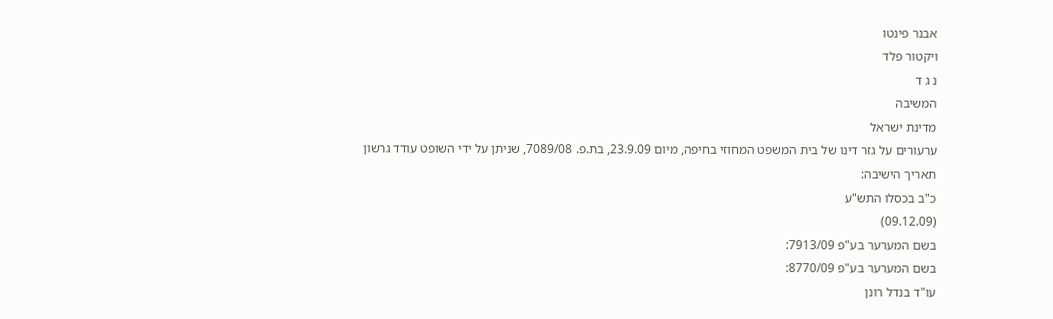אבנר פינטו
ויקטור פלד
נ ג ד
המשיבה
מדינת ישראל
ערעורים על גזר דינו של בית המשפט המחוזי בחיפה, מיום 23.9.09, בת.פ. 7089/08, שניתן על ידי השופט עודד גרשון
תאריך הישיבה:
כ"ב בכסלו התש"ע
(09.12.09)
בשם המערער בע"פ 7913/09:
בשם המערער בע"פ 8770/09:
עו"ד בנדל רונן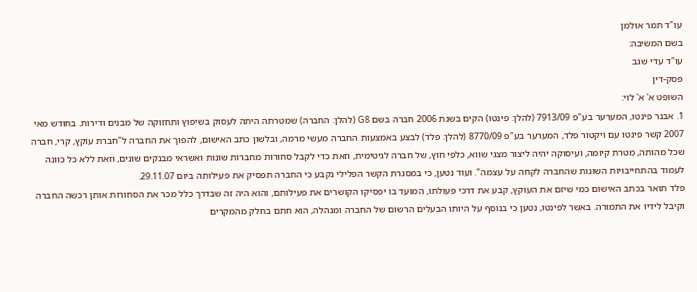עו"ד תמר אולמן
בשם המשיבה:
עו"ד עדי שגב
פסק-דין
השופט א' א' לוי:
1. אבנר פינטו, המערער בע"פ 7913/09 (להלן: פינטו) הקים בשנת 2006 חברה בשם G8 (להלן: החברה) שמטרתה היתה לעסוק בשיפוץ ותחזוקה של מבנים ודירות. בחודש מאי 2007 קשר פינטו עם ויקטור פלד, המערער בע"פ 8770/09 (להלן: פלד) לבצע באמצעות החברה מעשי מרמה, ובלשון כתב האישום, להפוך את החברה ל"חברת עוקץ, קרי, חברה שכל מהותה, מטרת קיומה, ועיסוקה יהיה ליצור מצגי שווא, כלפי חוץ, של חברה לגיטימית, וזאת כדי לקבל סחורות מחברות שונות ואשראי מבנקים שונים, וזאת ללא כל כוונה לעמוד בהתחייבויות השונות שהחברה לקחה על עצמה". ועוד נטען, כי במסגרת הקשר הפלילי נקבע כי החברה תפסיק את פעילותה ביום 29.11.07.
פלד תואר בכתב האישום כמי שיזם את העוקץ, קבע את דרכי פעולתו, המועד בו יפסיקו הקושרים את פעילותם, והוא היה זה שבדרך כלל מכר את הסחורות אותן רכשה החברה וקיבל לידיו את התמורה. באשר לפינטו, נטען כי בנוסף על היותו הבעלים הרשום של החברה ומנהלה, הוא חתם בחלק מהמקרים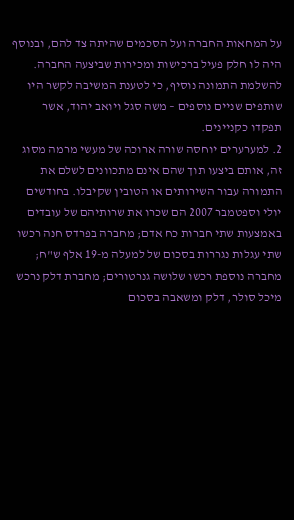על המחאות החברה ועל הסכמים שהיתה צד להם, ובנוסף היה לו חלק פעיל ברכישות ומכירות שביצעה החברה. להשלמת התמונה נוסיף, כי לטענת המשיבה לקשר היו שותפים שניים נוספים – משה סגל ויואב יהוד, אשר תפקדו כקניינים.
2. למערערים יוחסה שורה ארוכה של מעשי מרמה מסוג זה, אותם ביצעו תוך שהם אינם מתכוונים לשלם את התמורה עבור השירותים או הטובין שקיבלו. בחודשים יולי וספטמבר 2007 הם שכרו את שרותיהם של עובדים באמצעות שתי חברות כח אדם; מחברה בפרדס חנה רכשו שתי עגלות נגררות בסכום של למעלה מ-19 אלף ש"ח; מחברה נוספת רכשו שלושה גנרטורים; מחברת דלק נרכש מיכל סולר, דלק ומשאבה בסכום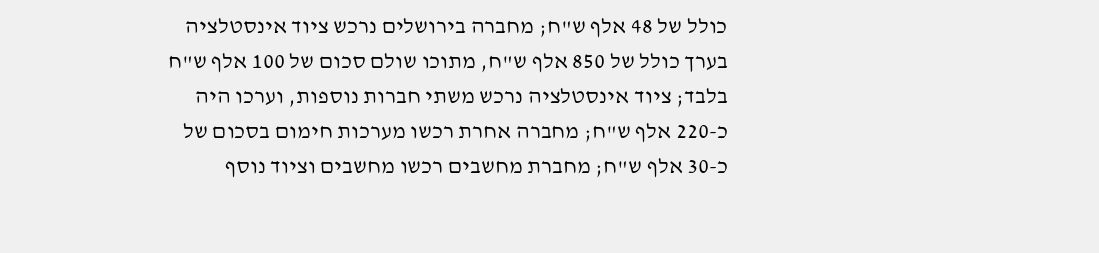כולל של 48 אלף ש"ח; מחברה בירושלים נרכש ציוד אינסטלציה בערך כולל של 850 אלף ש"ח, מתוכו שולם סכום של 100 אלף ש"ח בלבד; ציוד אינסטלציה נרכש משתי חברות נוספות, וערכו היה כ-220 אלף ש"ח; מחברה אחרת רכשו מערכות חימום בסכום של כ-30 אלף ש"ח; מחברת מחשבים רכשו מחשבים וציוד נוסף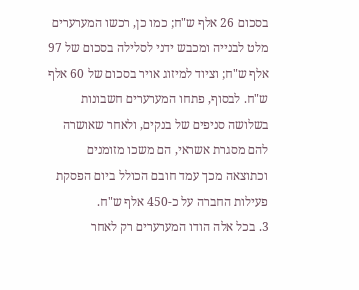בסכום 26 אלף ש"ח; כמו כן, רכשו המערערים מלט לבנייה ומכבש ידני לסלילה בסכום של 97 אלף ש"ח; וציוד למיזוג אויר בסכום של 60 אלף ש"ח. לבסוף, פתחו המערערים חשבונות בשלושה סניפים של בנקים, ולאחר שאושרה להם מסגרת אשראי, הם משכו מזומנים וכתוצאה מכך עמד חובם הכולל ביום הפסקת פעילות החברה על כ-450 אלף ש"ח.
3. בכל אלה הודו המערערים רק לאחר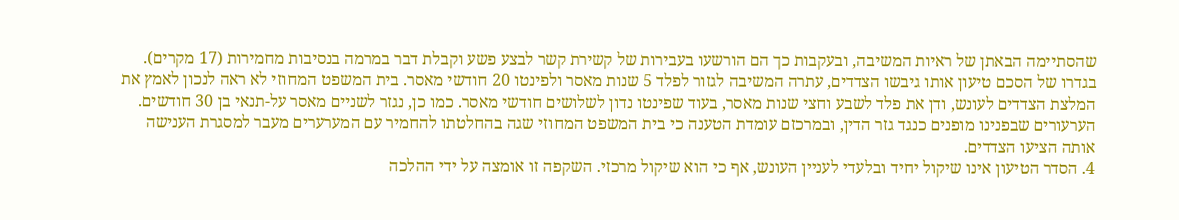שהסתיימה הבאתן של ראיות המשיבה, ובעקבות כך הם הורשעו בעבירות של קשירת קשר לבצע פשע וקבלת דבר במרמה בנסיבות מחמירות (17 מקרים). בגדרו של הסכם טיעון אותו גיבשו הצדדים, עתרה המשיבה לגזור לפלד 5 שנות מאסר ולפינטו 20 חודשי מאסר. בית המשפט המחוזי לא ראה לנכון לאמץ את המלצת הצדדים לעונש, ודן את פלד לשבע וחצי שנות מאסר, בעוד שפינטו נדון לשלושים חודשי מאסר. כמו כן, נגזר לשניים מאסר על-תנאי בן 30 חודשים.
הערעורים שבפנינו מופנים כנגד גזר הדין, ובמרכזם עומדת הטענה כי בית המשפט המחוזי שגה בהחלטתו להחמיר עם המערערים מעבר למסגרת הענישה אותה הציעו הצדדים.
4. הסדר הטיעון אינו שיקול יחיד ובלעדי לעניין העונש, אף כי הוא שיקול מרכזי. השקפה זו אומצה על ידי ההלכה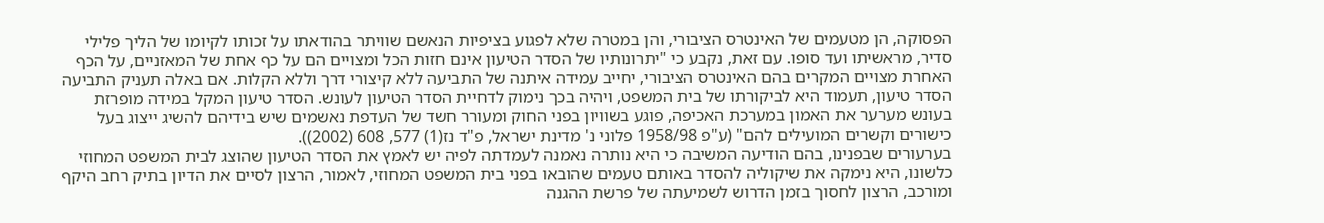הפסוקה, הן מטעמים של האינטרס הציבורי, והן במטרה שלא לפגוע בציפיות הנאשם שוויתר בהודאתו על זכותו לקיומו של הליך פלילי סדיר, מראשיתו ועד סופו. עם זאת, נקבע כי "יתרונותיו של הסדר הטיעון אינם חזות הכל ומצויים הם על כף אחת של המאזניים, על הכף האחרת מצויים המקרים בהם האינטרס הציבורי, יחייב עמידה איתנה של התביעה ללא קיצורי דרך וללא הקלות. אם באלה תעניק התביעה הסדר טיעון, תעמוד היא לביקורתו של בית המשפט, ויהיה בכך נימוק לדחיית הסדר הטיעון לעונש. הסדר טיעון המקל במידה מופרזת בעונש מערער את האמון במערכת האכיפה, פוגע בשוויון בפני החוק ומעורר חשד של העדפת נאשמים שיש בידיהם להשיג ייצוג בעל כישורים וקשרים המועילים להם" (ע"פ 1958/98 פלוני נ' מדינת ישראל, פ"ד נז(1) 577, 608 (2002)).
בערעורים שבפנינו, בהם הודיעה המשיבה כי היא נותרה נאמנה לעמדתה לפיה יש לאמץ את הסדר הטיעון שהוצג לבית המשפט המחוזי כלשונו, היא נימקה את שיקוליה להסדר באותם טעמים שהובאו בפני בית המשפט המחוזי, לאמור, הרצון לסיים את הדיון בתיק רחב היקף ומורכב, הרצון לחסוך בזמן הדרוש לשמיעתה של פרשת ההגנה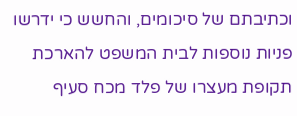וכתיבתם של סיכומים, והחשש כי ידרשו פניות נוספות לבית המשפט להארכת תקופת מעצרו של פלד מכח סעיף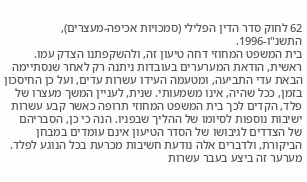62 לחוק סדר הדין הפלילי (סמכויות אכיפה-מעצרים), התשנ"ו-1996.
בית המשפט המחוזי דחה טיעון זה, ולהשקפתנו הצדק עמו. ראשית, הודאת המערערים בעובדות ניתנה רק לאחר שנסתיימה הבאת עדי התביעה, ומטעמה העידו עשרות עדים, ועל כן החיסכון בזמן, ככל שהיה, אינו משמעותי. שנית, לעניין המשך מעצרו של פלד, הקדים לכך בית המשפט המחוזי תרופה כאשר קבע עשרות ישיבות נוספות לסיומו של ההליך שבפניו. הנה כי כן, הסבריהם של הצדדים לגיבושו של הסדר הטיעון אינם עומדים במבחן הביקורת, ולדברים אלה נודעת חשיבות מכרעת בכל הנוגע לפלד. מערער זה ביצע בעבר עשרות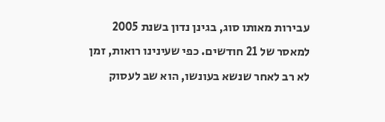עבירות מאותו סוג, בגינן נדון בשנת 2005 למאסר של 21 חודשים. כפי שעינינו רואות, זמן לא רב לאחר שנשא בעונשו, הוא שב לעסוק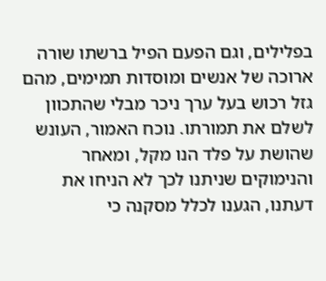בפלילים, וגם הפעם הפיל ברשתו שורה ארוכה של אנשים ומוסדות תמימים, מהם גזל רכוש בעל ערך ניכר מבלי שהתכוון לשלם את תמורתו. נוכח האמור, העונש שהושת על פלד הנו מקל, ומאחר והנימוקים שניתנו לכך לא הניחו את דעתנו, הגענו לכלל מסקנה כי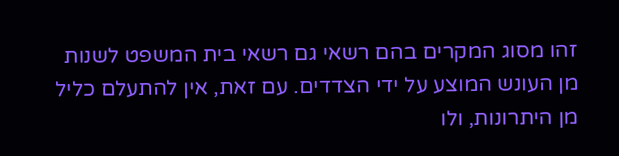זהו מסוג המקרים בהם רשאי גם רשאי בית המשפט לשנות מן העונש המוצע על ידי הצדדים. עם זאת, אין להתעלם כליל מן היתרונות, ולו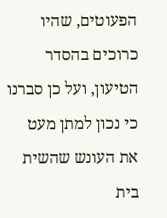הפעוטים, שהיו כרוכים בהסדר הטיעון, ועל כן סברנו כי נכון למתן מעט את העונש שהשית בית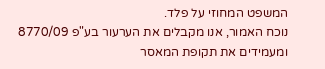המשפט המחוזי על פלד.
נוכח האמור, אנו מקבלים את הערעור בע"פ 8770/09 ומעמידים את תקופת המאסר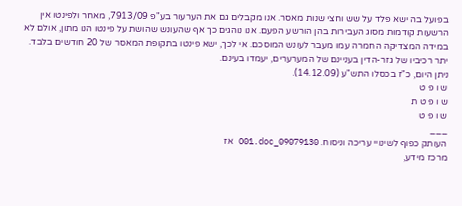בפועל בה ישא פלד על שש וחצי שנות מאסר. אנו מקבלים גם את הערעור בע"פ 7913/09, מאחר ולפינטו אין הרשעות קודמות מסוג העבירות בהן הורשע הפעם. אנו נוהגים כך אף שהעונש שהושת על פינטו הנו מתון, אולם לא במידה המצדיקה החמרה עמו מעבר לעונש המוסכם. אי לכך, ישא פינטו בתקופת המאסר של 20 חודשים בלבד. יתר רכיביו של גזר-הדין בעניינם של המערערים, יעמדו בעינם.
ניתן היום, כ"ז בכסלו התש"ע (14.12.09).
ש ו פ ט
ש ו פ ט ת
ש ו פ ט
___
העותק כפוף לשינויי עריכה וניסוח. 09079130_O01.doc אז
מרכז מידע,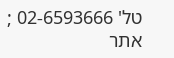טל' 02-6593666 ; אתר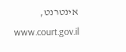אינטרנט, www.court.gov.il